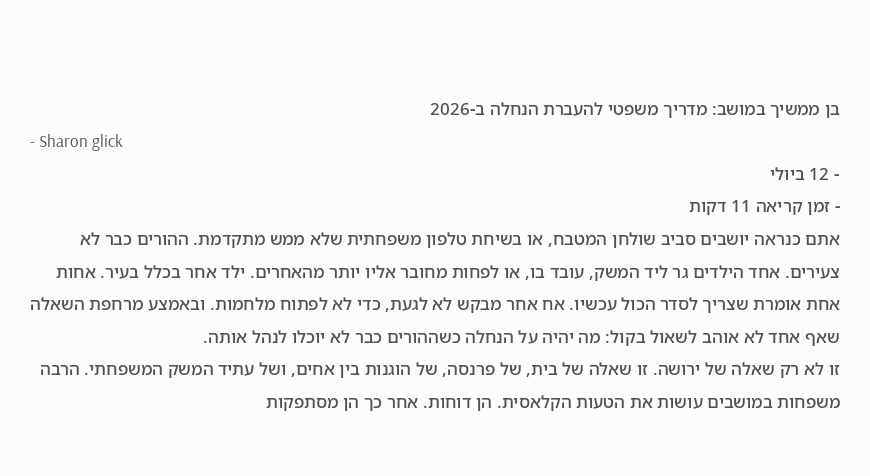בן ממשיך במושב: מדריך משפטי להעברת הנחלה ב-2026
- Sharon glick
- 12 ביולי
- זמן קריאה 11 דקות
אתם כנראה יושבים סביב שולחן המטבח, או בשיחת טלפון משפחתית שלא ממש מתקדמת. ההורים כבר לא צעירים. אחד הילדים גר ליד המשק, עובד בו, או לפחות מחובר אליו יותר מהאחרים. ילד אחר בכלל בעיר. אחות אחת אומרת שצריך לסדר הכול עכשיו. אח אחר מבקש לא לגעת, כדי לא לפתוח מלחמות. ובאמצע מרחפת השאלה שאף אחד לא אוהב לשאול בקול: מה יהיה על הנחלה כשההורים כבר לא יוכלו לנהל אותה.
זו לא רק שאלה של ירושה. זו שאלה של בית, של פרנסה, של הוגנות בין אחים, ושל עתיד המשק המשפחתי. הרבה משפחות במושבים עושות את הטעות הקלאסית. הן דוחות. אחר כך הן מסתפקות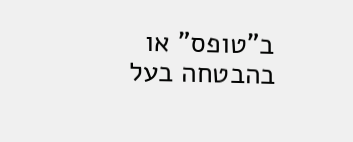ב"טופס" או בהבטחה בעל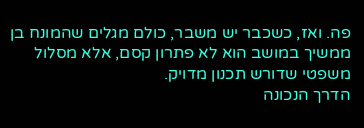פה. ואז, כשכבר יש משבר, כולם מגלים שהמונח בן ממשיך במושב הוא לא פתרון קסם, אלא מסלול משפטי שדורש תכנון מדויק.
הדרך הנכונה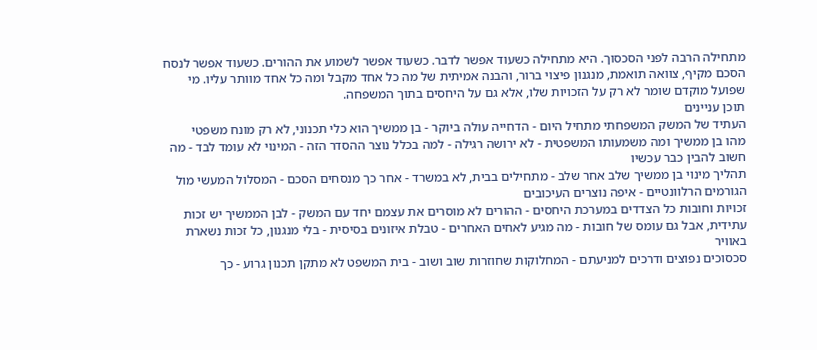מתחילה הרבה לפני הסכסוך. היא מתחילה כשעוד אפשר לדבר. כשעוד אפשר לשמוע את ההורים. כשעוד אפשר לנסח הסכם מקיף, צוואה תואמת, מנגנון פיצוי ברור, והבנה אמיתית של מה כל אחד מקבל ומה כל אחד מוותר עליו. מי שפועל מוקדם שומר לא רק על הזכויות שלו, אלא גם על היחסים בתוך המשפחה.
תוכן עניינים
העתיד של המשק המשפחתי מתחיל היום - הדחייה עולה ביוקר - בן ממשיך הוא כלי תכנוני, לא רק מונח משפטי
מהו בן ממשיך ומה משמעותו המשפטית - לא ירושה רגילה - למה בכלל נוצר ההסדר הזה - המינוי לא עומד לבד - מה חשוב להבין כבר עכשיו
תהליך מינוי בן ממשיך שלב אחר שלב - מתחילים בבית, לא במשרד - אחר כך מנסחים הסכם - המסלול המעשי מול הגורמים הרלוונטיים - איפה נוצרים העיכובים
זכויות וחובות כל הצדדים במערכת היחסים - ההורים לא מוסרים את עצמם יחד עם המשק - לבן הממשיך יש זכות עתידית, אבל גם עומס של חובות - מה מגיע לאחים האחרים - טבלת איזונים בסיסית - בלי מנגנון, כל זכות נשארת באוויר
סכסוכים נפוצים ודרכים למניעתם - המחלוקות שחוזרות שוב ושוב - בית המשפט לא מתקן תכנון גרוע - כך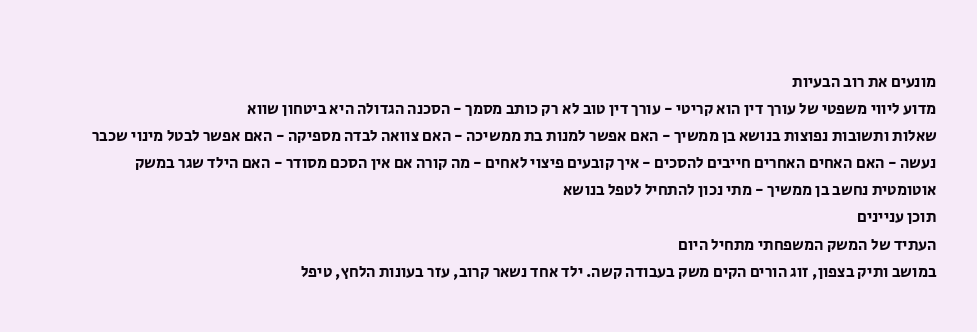מונעים את רוב הבעיות
מדוע ליווי משפטי של עורך דין הוא קריטי - עורך דין טוב לא רק כותב מסמך - הסכנה הגדולה היא ביטחון שווא
שאלות ותשובות נפוצות בנושא בן ממשיך - האם אפשר למנות בת ממשיכה - האם צוואה לבדה מספיקה - האם אפשר לבטל מינוי שכבר נעשה - האם האחים האחרים חייבים להסכים - איך קובעים פיצוי לאחים - מה קורה אם אין הסכם מסודר - האם הילד שגר במשק אוטומטית נחשב בן ממשיך - מתי נכון להתחיל לטפל בנושא
תוכן עניינים
העתיד של המשק המשפחתי מתחיל היום
במושב ותיק בצפון, זוג הורים הקים משק בעבודה קשה. ילד אחד נשאר קרוב, עזר בעונות הלחץ, טיפל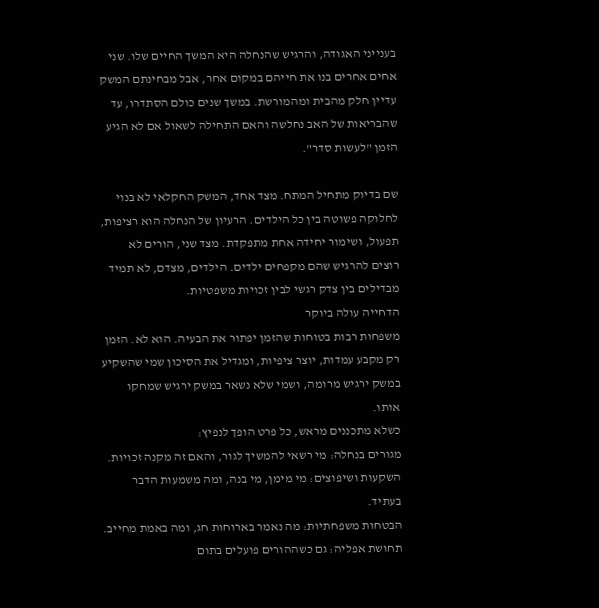בענייני האגודה, והרגיש שהנחלה היא המשך החיים שלו. שני אחים אחרים בנו את חייהם במקום אחר, אבל מבחינתם המשק עדיין חלק מהבית ומהמורשת. במשך שנים כולם הסתדרו, עד שהבריאות של האב נחלשה והאם התחילה לשאול אם לא הגיע הזמן "לעשות סדר".

שם בדיוק מתחיל המתח. מצד אחד, המשק החקלאי לא בנוי לחלוקה פשוטה בין כל הילדים. הרעיון של הנחלה הוא רציפות, תפעול, ושימור יחידה אחת מתפקדת. מצד שני, הורים לא רוצים להרגיש שהם מקפחים ילדים. הילדים, מצדם, לא תמיד מבדילים בין צדק רגשי לבין זכויות משפטיות.
הדחייה עולה ביוקר
משפחות רבות בטוחות שהזמן יפתור את הבעיה. הוא לא. הזמן רק מקבע עמדות, יוצר ציפיות, ומגדיל את הסיכון שמי שהשקיע במשק ירגיש מרומה, ושמי שלא נשאר במשק ירגיש שמחקו אותו.
כשלא מתכננים מראש, כל פרט הופך לנפיץ:
מגורים בנחלה: מי רשאי להמשיך לגור, והאם זה מקנה זכויות.
השקעות ושיפוצים: מי מימן, מי בנה, ומה משמעות הדבר בעתיד.
הבטחות משפחתיות: מה נאמר בארוחות חג, ומה באמת מחייב.
תחושת אפליה: גם כשההורים פועלים בתום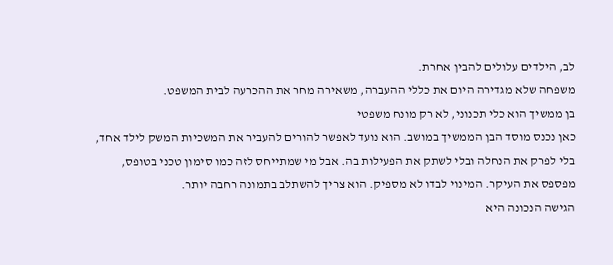לב, הילדים עלולים להבין אחרת.
משפחה שלא מגדירה היום את כללי ההעברה, משאירה מחר את ההכרעה לבית המשפט.
בן ממשיך הוא כלי תכנוני, לא רק מונח משפטי
כאן נכנס מוסד הבן הממשיך במושב. הוא נועד לאפשר להורים להעביר את המשכיות המשק לילד אחד, בלי לפרק את הנחלה ובלי לשתק את הפעילות בה. אבל מי שמתייחס לזה כמו סימון טכני בטופס, מפספס את העיקר. המינוי לבדו לא מספיק. הוא צריך להשתלב בתמונה רחבה יותר.
הגישה הנכונה היא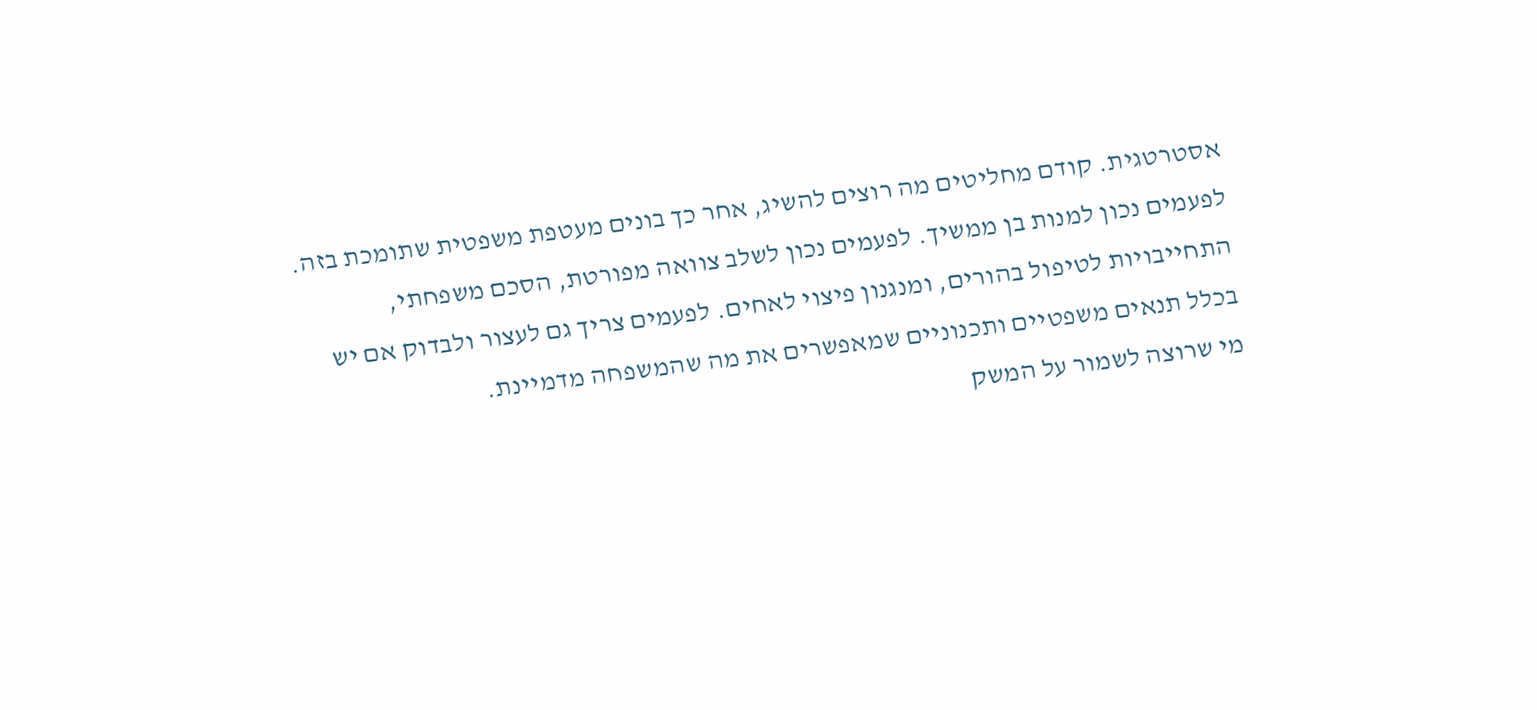אסטרטגית. קודם מחליטים מה רוצים להשיג, אחר כך בונים מעטפת משפטית שתומכת בזה. לפעמים נכון למנות בן ממשיך. לפעמים נכון לשלב צוואה מפורטת, הסכם משפחתי, התחייבויות לטיפול בהורים, ומנגנון פיצוי לאחים. לפעמים צריך גם לעצור ולבדוק אם יש בכלל תנאים משפטיים ותכנוניים שמאפשרים את מה שהמשפחה מדמיינת.
מי שרוצה לשמור על המשק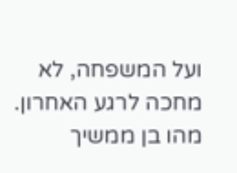ועל המשפחה, לא מחכה לרגע האחרון.
מהו בן ממשיך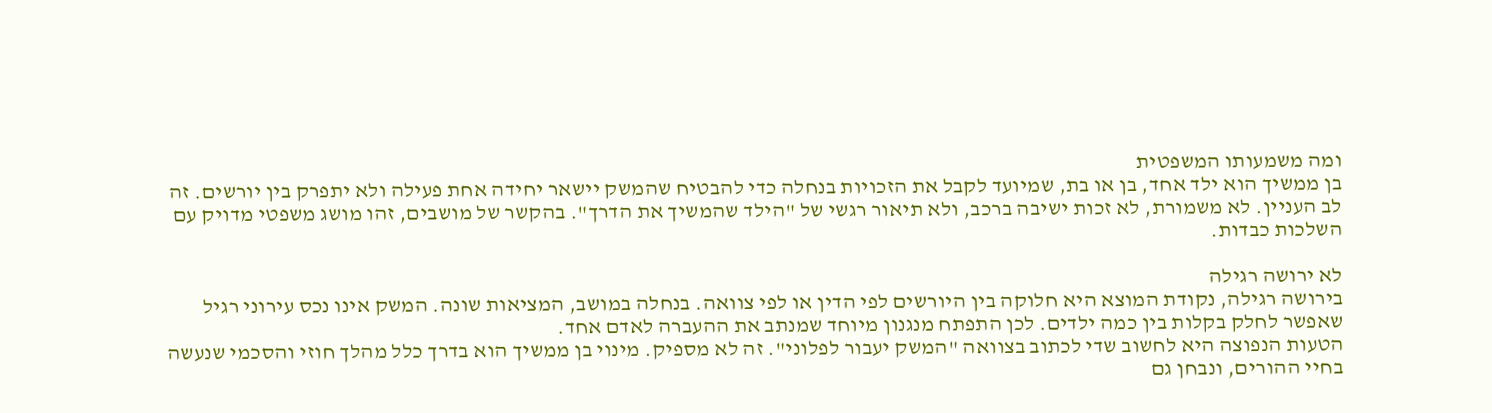ומה משמעותו המשפטית
בן ממשיך הוא ילד אחד, בן או בת, שמיועד לקבל את הזכויות בנחלה כדי להבטיח שהמשק יישאר יחידה אחת פעילה ולא יתפרק בין יורשים. זה לב העניין. לא משמורת, לא זכות ישיבה ברכב, ולא תיאור רגשי של "הילד שהמשיך את הדרך". בהקשר של מושבים, זהו מושג משפטי מדויק עם השלכות כבדות.

לא ירושה רגילה
בירושה רגילה, נקודת המוצא היא חלוקה בין היורשים לפי הדין או לפי צוואה. בנחלה במושב, המציאות שונה. המשק אינו נכס עירוני רגיל שאפשר לחלק בקלות בין כמה ילדים. לכן התפתח מנגנון מיוחד שמנתב את ההעברה לאדם אחד.
הטעות הנפוצה היא לחשוב שדי לכתוב בצוואה "המשק יעבור לפלוני". זה לא מספיק. מינוי בן ממשיך הוא בדרך כלל מהלך חוזי והסכמי שנעשה בחיי ההורים, ונבחן גם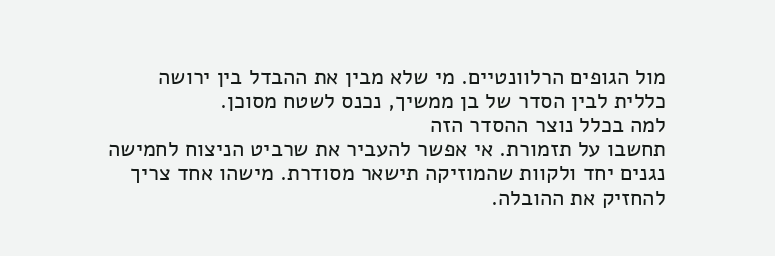מול הגופים הרלוונטיים. מי שלא מבין את ההבדל בין ירושה כללית לבין הסדר של בן ממשיך, נכנס לשטח מסוכן.
למה בכלל נוצר ההסדר הזה
תחשבו על תזמורת. אי אפשר להעביר את שרביט הניצוח לחמישה נגנים יחד ולקוות שהמוזיקה תישאר מסודרת. מישהו אחד צריך להחזיק את ההובלה.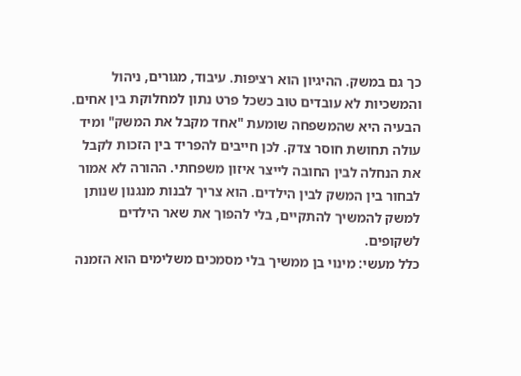כך גם במשק. ההיגיון הוא רציפות. עיבוד, מגורים, ניהול והמשכיות לא עובדים טוב כשכל פרט נתון למחלוקת בין אחים.
הבעיה היא שהמשפחה שומעת "אחד מקבל את המשק" ומיד עולה תחושת חוסר צדק. לכן חייבים להפריד בין הזכות לקבל את הנחלה לבין החובה לייצר איזון משפחתי. ההורה לא אמור לבחור בין המשק לבין הילדים. הוא צריך לבנות מנגנון שנותן למשק להמשיך להתקיים, בלי להפוך את שאר הילדים לשקופים.
כלל מעשי: מינוי בן ממשיך בלי מסמכים משלימים הוא הזמנה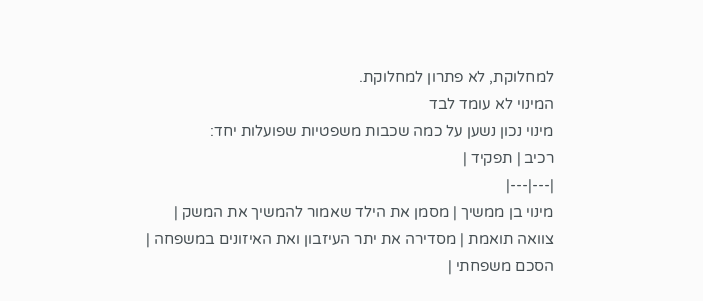למחלוקת, לא פתרון למחלוקת.
המינוי לא עומד לבד
מינוי נכון נשען על כמה שכבות משפטיות שפועלות יחד:
רכיב | תפקיד |
|---|---|
מינוי בן ממשיך | מסמן את הילד שאמור להמשיך את המשק |
צוואה תואמת | מסדירה את יתר העיזבון ואת האיזונים במשפחה |
הסכם משפחתי |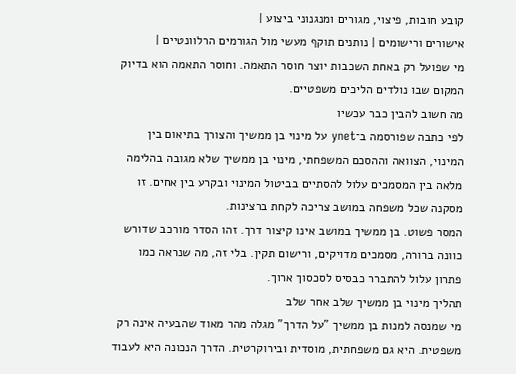קובע חובות, פיצוי, מגורים ומנגנוני ביצוע |
אישורים ורישומים | נותנים תוקף מעשי מול הגורמים הרלוונטיים |
מי שפועל רק באחת השכבות יוצר חוסר התאמה. וחוסר התאמה הוא בדיוק המקום שבו נולדים הליכים משפטיים.
מה חשוב להבין כבר עכשיו
לפי כתבה שפורסמה ב־ynet על מינוי בן ממשיך והצורך בתיאום בין המינוי, הצוואה וההסכם המשפחתי, מינוי בן ממשיך שלא מגובה בהלימה מלאה בין המסמכים עלול להסתיים בביטול המינוי ובקרע בין אחים. זו מסקנה שכל משפחה במושב צריכה לקחת ברצינות.
המסר פשוט. בן ממשיך במושב אינו קיצור דרך. זהו הסדר מורכב שדורש כוונה ברורה, מסמכים מדויקים, ורישום תקין. בלי זה, מה שנראה כמו פתרון עלול להתברר כבסיס לסכסוך ארוך.
תהליך מינוי בן ממשיך שלב אחר שלב
מי שמנסה למנות בן ממשיך "על הדרך" מגלה מהר מאוד שהבעיה אינה רק משפטית. היא גם משפחתית, מוסדית ובירוקרטית. הדרך הנכונה היא לעבוד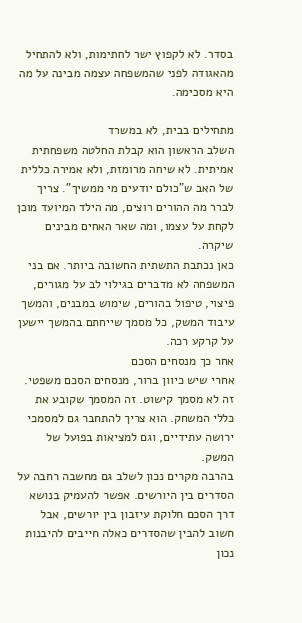בסדר. לא לקפוץ ישר לחתימות, ולא להתחיל מהאגודה לפני שהמשפחה עצמה מבינה על מה היא מסכימה.

מתחילים בבית, לא במשרד
השלב הראשון הוא קבלת החלטה משפחתית אמיתית. לא שיחה מרומזת, ולא אמירה כללית של האב ש"כולם יודעים מי ממשיך". צריך לברר מה ההורים רוצים, מה הילד המיועד מוכן לקחת על עצמו, ומה שאר האחים מבינים שיקרה.
כאן נכתבת התשתית החשובה ביותר. אם בני המשפחה לא מדברים בגילוי לב על מגורים, פיצוי, טיפול בהורים, שימוש במבנים, והמשך עיבוד המשק, כל מסמך שייחתם בהמשך יישען על קרקע רכה.
אחר כך מנסחים הסכם
אחרי שיש כיוון ברור, מנסחים הסכם משפטי. זה לא מסמך קישוט. זה המסמך שקובע את כללי המשחק. הוא צריך להתחבר גם למסמכי ירושה עתידיים, וגם למציאות בפועל של המשק.
בהרבה מקרים נכון לשלב גם מחשבה רחבה על הסדרים בין היורשים. אפשר להעמיק בנושא דרך הסכם חלוקת עיזבון בין יורשים, אבל חשוב להבין שהסדרים כאלה חייבים להיבנות נכון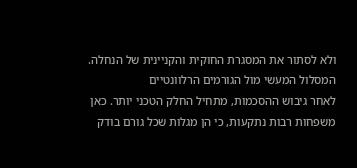ולא לסתור את המסגרת החוקית והקניינית של הנחלה.
המסלול המעשי מול הגורמים הרלוונטיים
לאחר גיבוש ההסכמות, מתחיל החלק הטכני יותר. כאן משפחות רבות נתקעות, כי הן מגלות שכל גורם בודק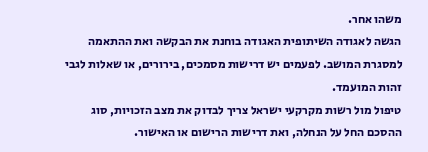משהו אחר.
הגשה לאגודה השיתופית האגודה בוחנת את הבקשה ואת ההתאמה למסגרת המושב. לפעמים יש דרישות מסמכים, בירורים, או שאלות לגבי זהות המועמד.
טיפול מול רשות מקרקעי ישראל צריך לבדוק את מצב הזכויות, סוג ההסכם החל על הנחלה, ואת דרישות הרישום או האישור.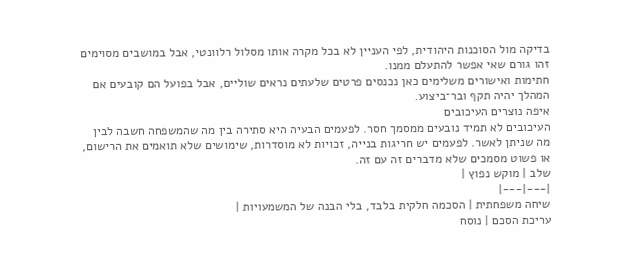בדיקה מול הסוכנות היהודית, לפי העניין לא בכל מקרה אותו מסלול רלוונטי, אבל במושבים מסוימים זהו גורם שאי אפשר להתעלם ממנו.
חתימות ואישורים משלימים כאן נכנסים פרטים שלעתים נראים שוליים, אבל בפועל הם קובעים אם המהלך יהיה תקף ובר־ביצוע.
איפה נוצרים העיכובים
העיכובים לא תמיד נובעים ממסמך חסר. לפעמים הבעיה היא סתירה בין מה שהמשפחה חשבה לבין מה שניתן לאשר. לפעמים יש חריגות בנייה, זכויות לא מוסדרות, שימושים שלא תואמים את הרישום, או פשוט מסמכים שלא מדברים זה עם זה.
שלב | מוקש נפוץ |
|---|---|
שיחה משפחתית | הסכמה חלקית בלבד, בלי הבנה של המשמעויות |
עריכת הסכם | נוסח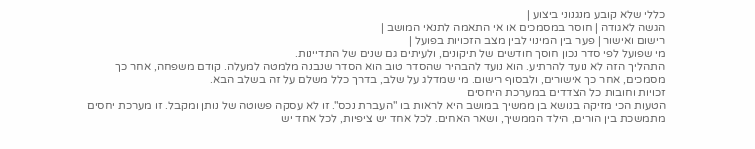כללי שלא קובע מנגנוני ביצוע |
הגשה לאגודה | חוסר במסמכים או אי התאמה לתנאי המושב |
רישום ואישור | פער בין המינוי לבין מצב הזכויות בפועל |
מי שפועל לפי סדר נכון חוסך חודשים של תיקונים, ולעיתים גם שנים של התדיינות.
התהליך הזה לא נועד להרתיע. הוא נועד להבהיר שהסדר טוב הוא הסדר שנבנה מלמטה למעלה. קודם משפחה, אחר כך מסמכים, אחר כך אישורים, ולבסוף רישום. מי שמדלג על שלב, בדרך כלל משלם על זה בשלב הבא.
זכויות וחובות כל הצדדים במערכת היחסים
הטעות הכי מזיקה בנושא בן ממשיך במושב היא לראות בו "העברת נכס". זו לא עסקה פשוטה של נותן ומקבל. זו מערכת יחסים מתמשכת בין הורים, הילד הממשיך, ושאר האחים. לכל אחד יש ציפיות, לכל אחד יש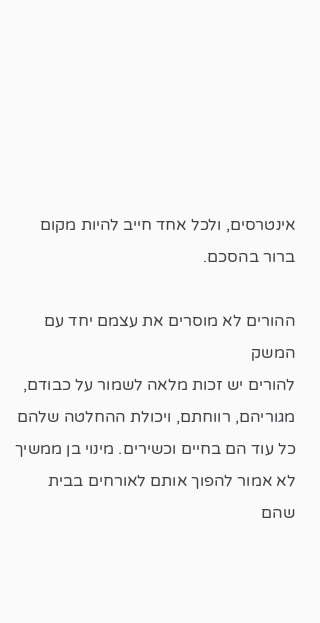אינטרסים, ולכל אחד חייב להיות מקום ברור בהסכם.

ההורים לא מוסרים את עצמם יחד עם המשק
להורים יש זכות מלאה לשמור על כבודם, מגוריהם, רווחתם, ויכולת ההחלטה שלהם כל עוד הם בחיים וכשירים. מינוי בן ממשיך לא אמור להפוך אותם לאורחים בבית שהם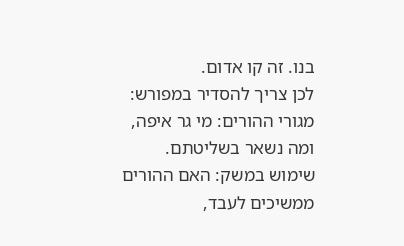בנו. זה קו אדום.
לכן צריך להסדיר במפורש:
מגורי ההורים: מי גר איפה, ומה נשאר בשליטתם.
שימוש במשק: האם ההורים ממשיכים לעבד,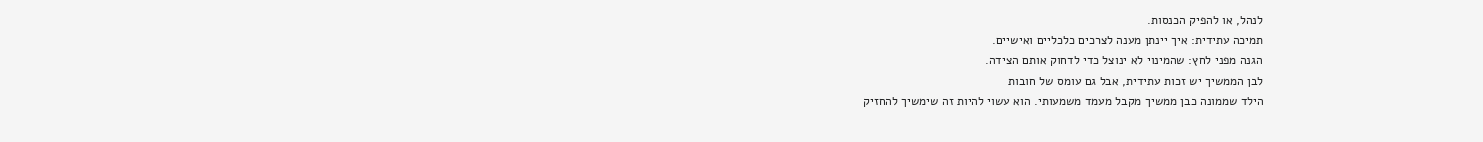לנהל, או להפיק הכנסות.
תמיכה עתידית: איך יינתן מענה לצרכים כלכליים ואישיים.
הגנה מפני לחץ: שהמינוי לא ינוצל כדי לדחוק אותם הצידה.
לבן הממשיך יש זכות עתידית, אבל גם עומס של חובות
הילד שממונה כבן ממשיך מקבל מעמד משמעותי. הוא עשוי להיות זה שימשיך להחזיק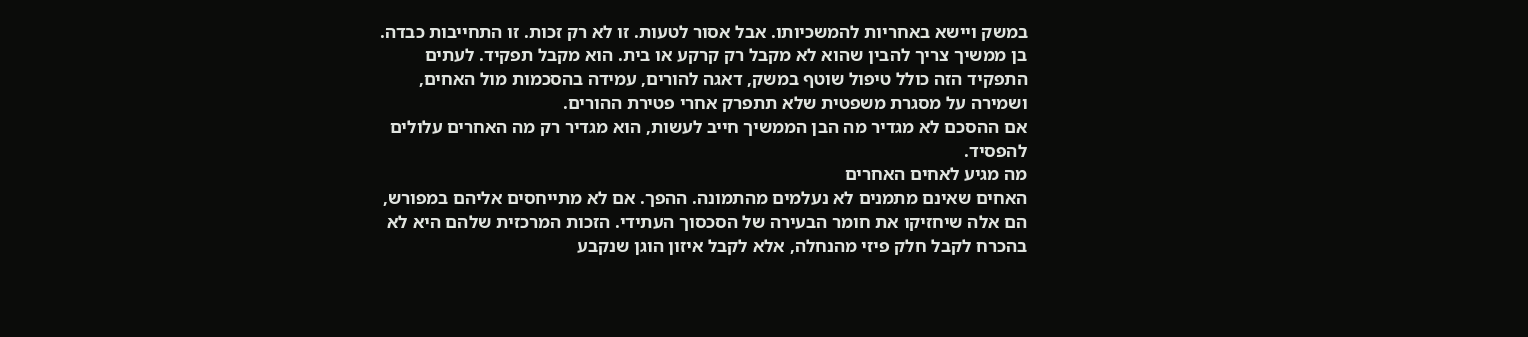במשק ויישא באחריות להמשכיותו. אבל אסור לטעות. זו לא רק זכות. זו התחייבות כבדה.
בן ממשיך צריך להבין שהוא לא מקבל רק קרקע או בית. הוא מקבל תפקיד. לעתים התפקיד הזה כולל טיפול שוטף במשק, דאגה להורים, עמידה בהסכמות מול האחים, ושמירה על מסגרת משפטית שלא תתפרק אחרי פטירת ההורים.
אם ההסכם לא מגדיר מה הבן הממשיך חייב לעשות, הוא מגדיר רק מה האחרים עלולים להפסיד.
מה מגיע לאחים האחרים
האחים שאינם מתמנים לא נעלמים מהתמונה. ההפך. אם לא מתייחסים אליהם במפורש, הם אלה שיחזיקו את חומר הבעירה של הסכסוך העתידי. הזכות המרכזית שלהם היא לא בהכרח לקבל חלק פיזי מהנחלה, אלא לקבל איזון הוגן שנקבע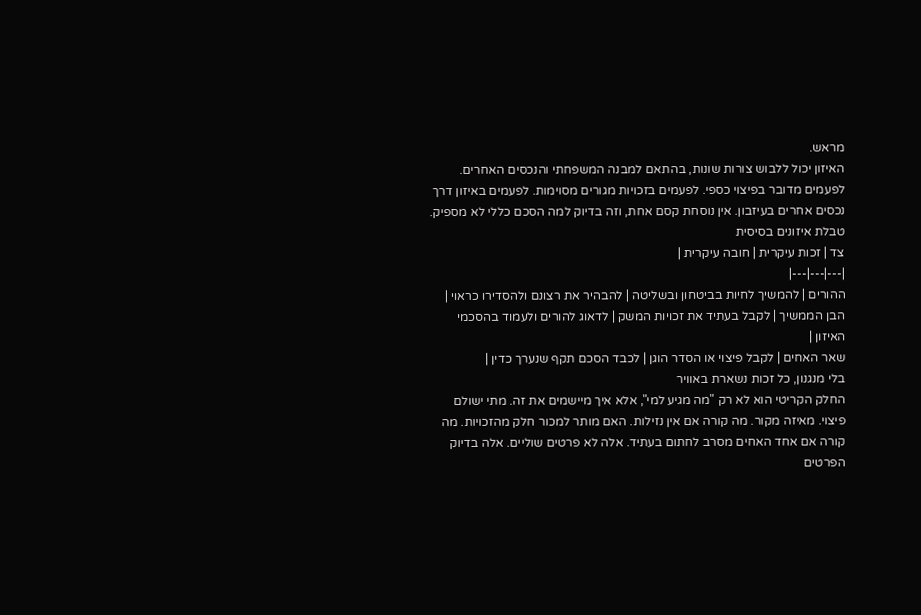מראש.
האיזון יכול ללבוש צורות שונות, בהתאם למבנה המשפחתי והנכסים האחרים. לפעמים מדובר בפיצוי כספי. לפעמים בזכויות מגורים מסוימות. לפעמים באיזון דרך נכסים אחרים בעיזבון. אין נוסחת קסם אחת, וזה בדיוק למה הסכם כללי לא מספיק.
טבלת איזונים בסיסית
צד | זכות עיקרית | חובה עיקרית |
|---|---|---|
ההורים | להמשיך לחיות בביטחון ובשליטה | להבהיר את רצונם ולהסדירו כראוי |
הבן הממשיך | לקבל בעתיד את זכויות המשק | לדאוג להורים ולעמוד בהסכמי האיזון |
שאר האחים | לקבל פיצוי או הסדר הוגן | לכבד הסכם תקף שנערך כדין |
בלי מנגנון, כל זכות נשארת באוויר
החלק הקריטי הוא לא רק "מה מגיע למי", אלא איך מיישמים את זה. מתי ישולם פיצוי. מאיזה מקור. מה קורה אם אין נזילות. האם מותר למכור חלק מהזכויות. מה קורה אם אחד האחים מסרב לחתום בעתיד. אלה לא פרטים שוליים. אלה בדיוק הפרטים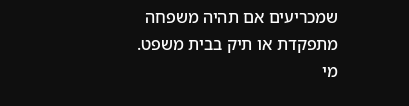שמכריעים אם תהיה משפחה מתפקדת או תיק בבית משפט.
מי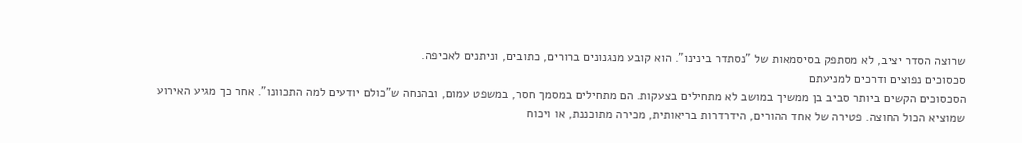שרוצה הסדר יציב, לא מסתפק בסיסמאות של "נסתדר בינינו". הוא קובע מנגנונים ברורים, כתובים, וניתנים לאכיפה.
סכסוכים נפוצים ודרכים למניעתם
הסכסוכים הקשים ביותר סביב בן ממשיך במושב לא מתחילים בצעקות. הם מתחילים במסמך חסר, במשפט עמום, ובהנחה ש"כולם יודעים למה התכוונו". אחר כך מגיע האירוע שמוציא הכול החוצה. פטירה של אחד ההורים, הידרדרות בריאותית, מכירה מתוכננת, או ויכוח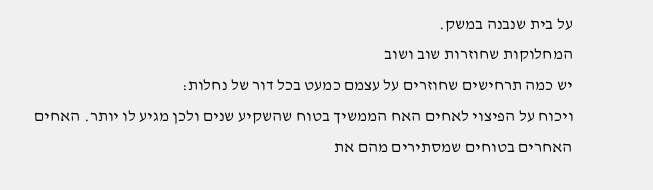על בית שנבנה במשק.
המחלוקות שחוזרות שוב ושוב
יש כמה תרחישים שחוזרים על עצמם כמעט בכל דור של נחלות:
ויכוח על הפיצוי לאחים האח הממשיך בטוח שהשקיע שנים ולכן מגיע לו יותר. האחים האחרים בטוחים שמסתירים מהם את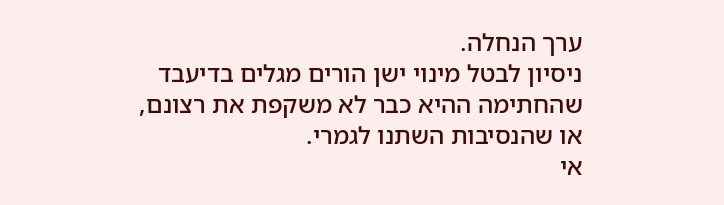ערך הנחלה.
ניסיון לבטל מינוי ישן הורים מגלים בדיעבד שהחתימה ההיא כבר לא משקפת את רצונם, או שהנסיבות השתנו לגמרי.
אי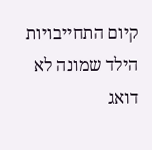קיום התחייבויות הילד שמונה לא דואג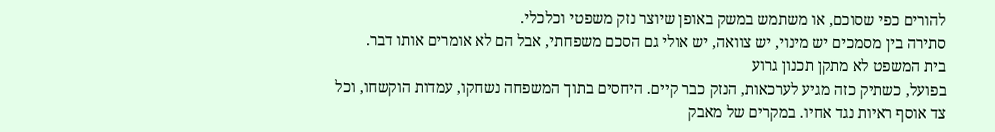להורים כפי שסוכם, או משתמש במשק באופן שיוצר נזק משפטי וכלכלי.
סתירה בין מסמכים יש מינוי, יש צוואה, יש אולי גם הסכם משפחתי, אבל הם לא אומרים אותו דבר.
בית המשפט לא מתקן תכנון גרוע
בפועל, כשתיק כזה מגיע לערכאות, הנזק כבר קיים. היחסים בתוך המשפחה נשחקו, עמדות הוקשחו, וכל צד אוסף ראיות נגד אחיו. במקרים של מאבק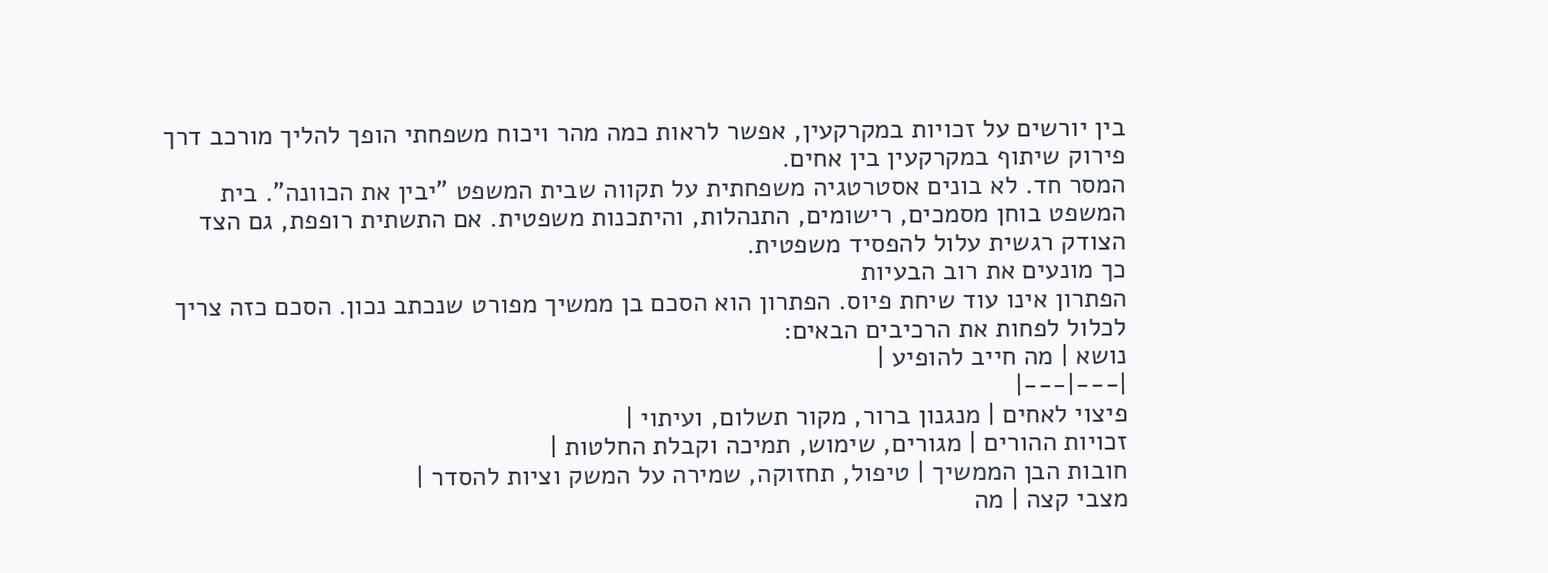בין יורשים על זכויות במקרקעין, אפשר לראות כמה מהר ויכוח משפחתי הופך להליך מורכב דרך פירוק שיתוף במקרקעין בין אחים.
המסר חד. לא בונים אסטרטגיה משפחתית על תקווה שבית המשפט "יבין את הכוונה". בית המשפט בוחן מסמכים, רישומים, התנהלות, והיתכנות משפטית. אם התשתית רופפת, גם הצד הצודק רגשית עלול להפסיד משפטית.
כך מונעים את רוב הבעיות
הפתרון אינו עוד שיחת פיוס. הפתרון הוא הסכם בן ממשיך מפורט שנכתב נכון. הסכם כזה צריך לכלול לפחות את הרכיבים הבאים:
נושא | מה חייב להופיע |
|---|---|
פיצוי לאחים | מנגנון ברור, מקור תשלום, ועיתוי |
זכויות ההורים | מגורים, שימוש, תמיכה וקבלת החלטות |
חובות הבן הממשיך | טיפול, תחזוקה, שמירה על המשק וציות להסדר |
מצבי קצה | מה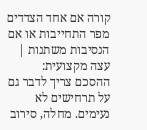קורה אם אחד הצדדים מפר התחייבות או אם הנסיבות משתנות |
עצה מקצועית: ההסכם צריך לדבר גם על תרחישים לא נעימים. מחלה, סירוב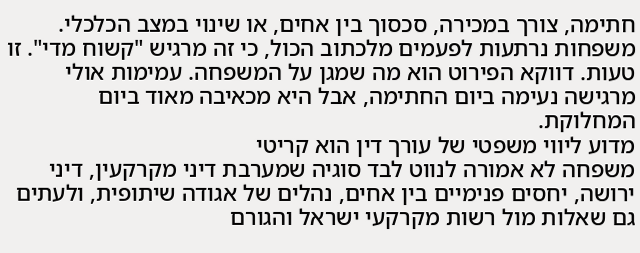חתימה, צורך במכירה, סכסוך בין אחים, או שינוי במצב הכלכלי.
משפחות נרתעות לפעמים מלכתוב הכול, כי זה מרגיש "קשוח מדי". זו טעות. דווקא הפירוט הוא מה שמגן על המשפחה. עמימות אולי מרגישה נעימה ביום החתימה, אבל היא מכאיבה מאוד ביום המחלוקת.
מדוע ליווי משפטי של עורך דין הוא קריטי
משפחה לא אמורה לנווט לבד סוגיה שמערבת דיני מקרקעין, דיני ירושה, יחסים פנימיים בין אחים, נהלים של אגודה שיתופית, ולעתים גם שאלות מול רשות מקרקעי ישראל והגורם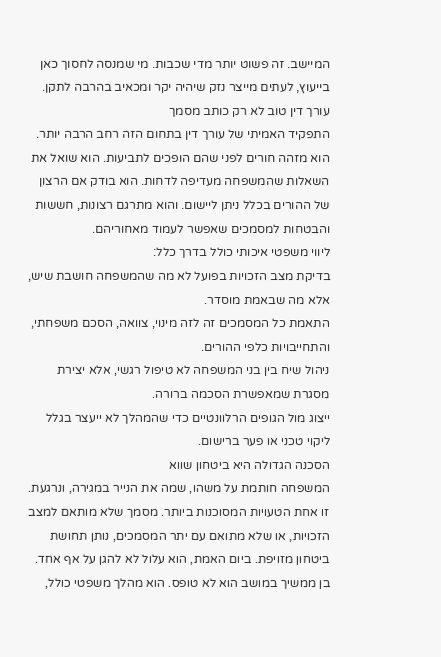המיישב. זה פשוט יותר מדי שכבות. מי שמנסה לחסוך כאן בייעוץ, לעתים מייצר נזק שיהיה יקר ומכאיב בהרבה לתקן.
עורך דין טוב לא רק כותב מסמך
התפקיד האמיתי של עורך דין בתחום הזה רחב הרבה יותר. הוא מזהה חורים לפני שהם הופכים לתביעות. הוא שואל את השאלות שהמשפחה מעדיפה לדחות. הוא בודק אם הרצון של ההורים בכלל ניתן ליישום. והוא מתרגם רצונות, חששות והבטחות למסמכים שאפשר לעמוד מאחוריהם.
ליווי משפטי איכותי כולל בדרך כלל:
בדיקת מצב הזכויות בפועל לא מה שהמשפחה חושבת שיש, אלא מה שבאמת מוסדר.
התאמת כל המסמכים זה לזה מינוי, צוואה, הסכם משפחתי, והתחייבויות כלפי ההורים.
ניהול שיח בין בני המשפחה לא טיפול רגשי, אלא יצירת מסגרת שמאפשרת הסכמה ברורה.
ייצוג מול הגופים הרלוונטיים כדי שהמהלך לא ייעצר בגלל ליקוי טכני או פער ברישום.
הסכנה הגדולה היא ביטחון שווא
המשפחה חותמת על משהו, שמה את הנייר במגירה, ונרגעת. זו אחת הטעויות המסוכנות ביותר. מסמך שלא מותאם למצב הזכויות, או שלא מתואם עם יתר המסמכים, נותן תחושת ביטחון מזויפת. ביום האמת, הוא עלול לא להגן על אף אחד.
בן ממשיך במושב הוא לא טופס. הוא מהלך משפטי כולל,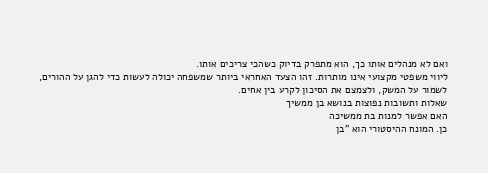ואם לא מנהלים אותו כך, הוא מתפרק בדיוק כשהכי צריכים אותו.
ליווי משפטי מקצועי אינו מותרות. זהו הצעד האחראי ביותר שמשפחה יכולה לעשות כדי להגן על ההורים, לשמור על המשק, ולצמצם את הסיכון לקרע בין אחים.
שאלות ותשובות נפוצות בנושא בן ממשיך
האם אפשר למנות בת ממשיכה
כן. המונח ההיסטורי הוא "בן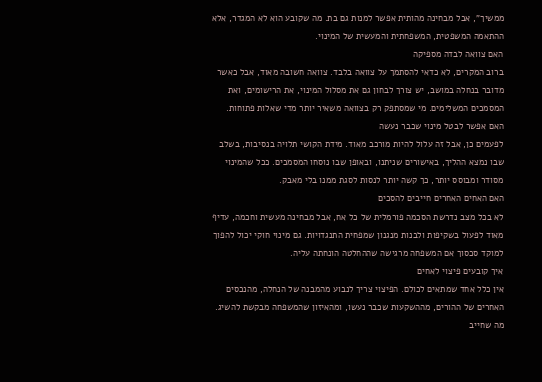ממשיך", אבל מבחינה מהותית אפשר למנות גם בת. מה שקובע הוא לא המגדר, אלא ההתאמה המשפטית, המשפחתית והמעשית של המינוי.
האם צוואה לבדה מספיקה
ברוב המקרים, לא כדאי להסתמך על צוואה בלבד. צוואה חשובה מאוד, אבל כאשר מדובר בנחלה במושב, יש צורך לבחון גם את מסלול המינוי, את הרישומים, ואת המסמכים המשלימים. מי שמסתפק רק בצוואה משאיר יותר מדי שאלות פתוחות.
האם אפשר לבטל מינוי שכבר נעשה
לפעמים כן, אבל זה עלול להיות מורכב מאוד. מידת הקושי תלויה בנסיבות, בשלב שבו נמצא ההליך, באישורים שניתנו, ובאופן שבו נוסחו המסמכים. ככל שהמינוי מסודר ומבוסס יותר, כך קשה יותר לנסות לסגת ממנו בלי מאבק.
האם האחים האחרים חייבים להסכים
לא בכל מצב נדרשת הסכמה פורמלית של כל אח, אבל מבחינה מעשית וחכמה, עדיף מאוד לפעול בשקיפות ולבנות מנגנון שמפחית התנגדויות. גם מינוי חוקי יכול להפוך למוקד סכסוך אם המשפחה מרגישה שההחלטה הונחתה עליה.
איך קובעים פיצוי לאחים
אין כלל אחד שמתאים לכולם. הפיצוי צריך לנבוע מהמבנה של הנחלה, מהנכסים האחרים של ההורים, מההשקעות שכבר נעשו, ומהאיזון שהמשפחה מבקשת להשיג. מה שחייב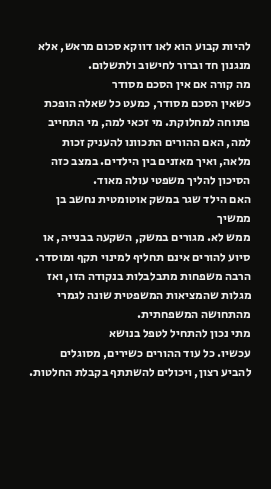להיות קבוע הוא לאו דווקא סכום מראש, אלא מנגנון חד וברור לחישוב ולתשלום.
מה קורה אם אין הסכם מסודר
כשאין הסכם מסודר, כמעט כל שאלה הופכת פתוחה למחלוקת. מי זכאי למה, מי התחייב למה, האם ההורים התכוונו להעניק זכות מלאה, ואיך מאזנים בין הילדים. במצב כזה הסיכון להליך משפטי עולה מאוד.
האם הילד שגר במשק אוטומטית נחשב בן ממשיך
ממש לא. מגורים במשק, השקעה בבנייה, או סיוע להורים אינם תחליף למינוי תקף ומוסדר. הרבה משפחות מתבלבלות בנקודה הזו, ואז מגלות שהמציאות המשפטית שונה לגמרי מהתחושה המשפחתית.
מתי נכון להתחיל לטפל בנושא
עכשיו. כל עוד ההורים כשירים, מסוגלים להביע רצון, ויכולים להשתתף בקבלת החלטות.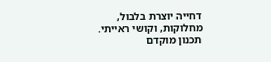דחייה יוצרת בלבול, מחלוקות, וקושי ראייתי. תכנון מוקדם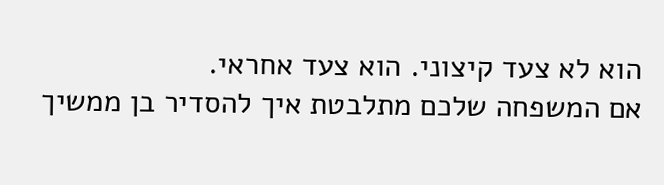הוא לא צעד קיצוני. הוא צעד אחראי.
אם המשפחה שלכם מתלבטת איך להסדיר בן ממשיך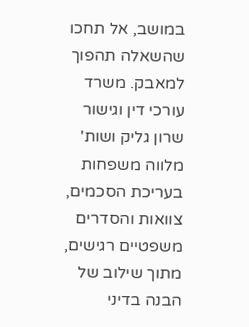במושב, אל תחכו שהשאלה תהפוך למאבק. משרד עורכי דין וגישור שרון גליק ושות' מלווה משפחות בעריכת הסכמים, צוואות והסדרים משפטיים רגישים, מתוך שילוב של הבנה בדיני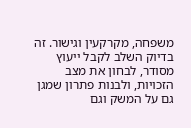משפחה, מקרקעין וגישור. זה בדיוק השלב לקבל ייעוץ מסודר, לבחון את מצב הזכויות, ולבנות פתרון שמגן גם על המשק וגם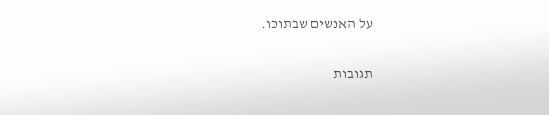על האנשים שבתוכו.

תגובות